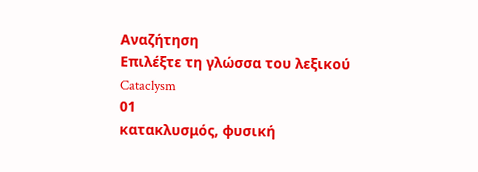Αναζήτηση
Επιλέξτε τη γλώσσα του λεξικού
Cataclysm
01
κατακλυσμός, φυσική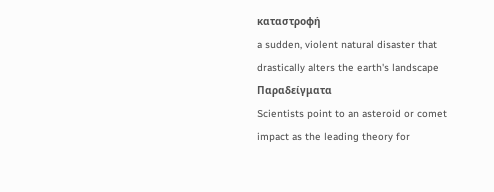καταστροφή
a sudden, violent natural disaster that drastically alters the earth's landscape
Παραδείγματα
Scientists point to an asteroid or comet impact as the leading theory for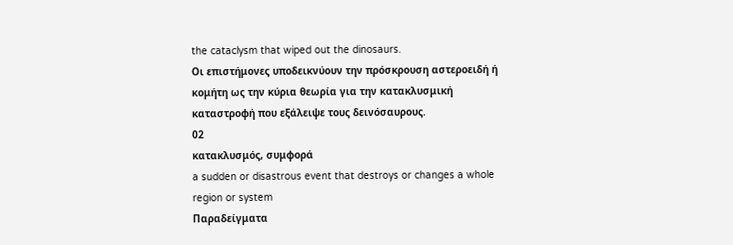the cataclysm that wiped out the dinosaurs.
Οι επιστήμονες υποδεικνύουν την πρόσκρουση αστεροειδή ή κομήτη ως την κύρια θεωρία για την κατακλυσμική καταστροφή που εξάλειψε τους δεινόσαυρους.
02
κατακλυσμός, συμφορά
a sudden or disastrous event that destroys or changes a whole region or system
Παραδείγματα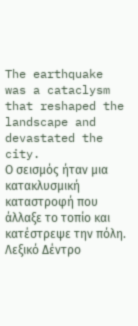The earthquake was a cataclysm that reshaped the landscape and devastated the city.
Ο σεισμός ήταν μια κατακλυσμική καταστροφή που άλλαξε το τοπίο και κατέστρεψε την πόλη.
Λεξικό Δέντρο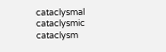cataclysmal
cataclysmic
cataclysm